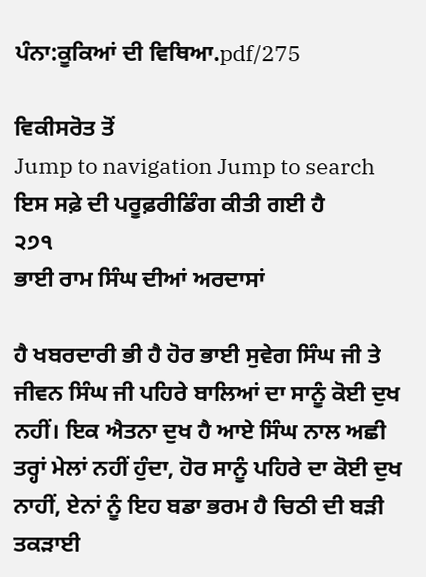ਪੰਨਾ:ਕੂਕਿਆਂ ਦੀ ਵਿਥਿਆ.pdf/275

ਵਿਕੀਸਰੋਤ ਤੋਂ
Jump to navigation Jump to search
ਇਸ ਸਫ਼ੇ ਦੀ ਪਰੂਫ਼ਰੀਡਿੰਗ ਕੀਤੀ ਗਈ ਹੈ
੨੭੧
ਭਾਈ ਰਾਮ ਸਿੰਘ ਦੀਆਂ ਅਰਦਾਸਾਂ

ਹੈ ਖਬਰਦਾਰੀ ਭੀ ਹੈ ਹੋਰ ਭਾਈ ਸੁਵੇਗ ਸਿੰਘ ਜੀ ਤੇ ਜੀਵਨ ਸਿੰਘ ਜੀ ਪਹਿਰੇ ਬਾਲਿਆਂ ਦਾ ਸਾਨੂੰ ਕੋਈ ਦੁਖ ਨਹੀਂ। ਇਕ ਐਤਨਾ ਦੁਖ ਹੈ ਆਏ ਸਿੰਘ ਨਾਲ ਅਛੀ ਤਰ੍ਹਾਂ ਮੇਲਾਂ ਨਹੀਂ ਹੁੰਦਾ, ਹੋਰ ਸਾਨੂੰ ਪਹਿਰੇ ਦਾ ਕੋਈ ਦੁਖ ਨਾਹੀਂ, ਏਨਾਂ ਨੂੰ ਇਹ ਬਡਾ ਭਰਮ ਹੈ ਚਿਠੀ ਦੀ ਬੜੀ ਤਕੜਾਈ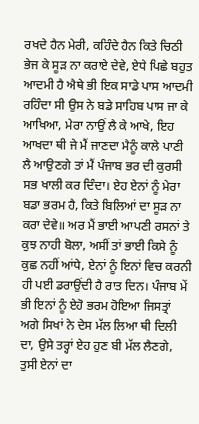ਰਖਦੇ ਹੈਨ ਮੇਰੀ, ਕਹਿੰਦੇ ਹੈਨ ਕਿਤੇ ਚਿਠੀ ਭੇਜ ਕੇ ਸੂੜ ਨਾ ਕਰਾਏ ਦੇਵੇ, ਏਧੇ ਪਿਛੇ ਬਹੁਤ ਆਦਮੀ ਹੈ ਐਥੇ ਭੀ ਇਕ ਸਾਡੇ ਪਾਸ ਆਦਮੀ ਰਹਿੰਦਾ ਸੀ ਉਸ ਨੇ ਬਡੇ ਸਾਹਿਬ ਪਾਸ ਜਾ ਕੇ ਆਖਿਆ, ਮੇਰਾ ਨਾਉਂ ਲੈ ਕੇ ਆਖੇ, ਇਹ ਆਖਦਾ ਥੀ ਜੇ ਮੈਂ ਜਾਣਦਾ ਮੈਨੂੰ ਕਾਲੇ ਪਾਣੀ ਲੈ ਆਉਣਗੇ ਤਾਂ ਮੈਂ ਪੰਜਾਬ ਭਰ ਦੀ ਕੁਰਸੀ ਸਭ ਖਾਲੀ ਕਰ ਦਿੰਦਾ। ਏਹ ਏਨਾਂ ਨੂੰ ਮੇਰਾ ਬਡਾ ਭਰਮ ਹੈ, ਕਿਤੇ ਬਿਲਿਆਂ ਦਾ ਸੂੜ ਨਾ ਕਰਾ ਦੇਵੇ॥ ਅਰ ਮੈਂ ਭਾਈ ਆਪਣੀ ਰਸਨਾਂ ਤੇ ਕੁਝ ਨਾਹੀ ਬੋਲਾ, ਅਸੀਂ ਤਾਂ ਭਾਈ ਕਿਸੇ ਨੂੰ ਕੁਛ ਨਹੀਂ ਆਂਧੇ, ਏਨਾਂ ਨੂੰ ਇਨਾਂ ਵਿਚ ਕਰਨੀ ਹੀ ਪਈ ਡਰਾਉਂਦੀ ਹੈ ਰਾਤ ਦਿਨ। ਪੰਜਾਬ ਮੇਂ ਭੀ ਇਨਾਂ ਨੂੰ ਏਹੋ ਭਰਮ ਹੋਇਆ ਜਿਸਤ੍ਰਾਂ ਅਗੇ ਸਿਖਾਂ ਨੇ ਦੇਸ ਮੱਲ ਲਿਆ ਥੀ ਦਿਲੀ ਦਾ, ਉਸੇ ਤਰ੍ਹਾਂ ਏਹ ਹੁਣ ਬੀ ਮੱਲ ਲੈਣਗੇ, ਤੁਸੀ ਏਨਾਂ ਦਾ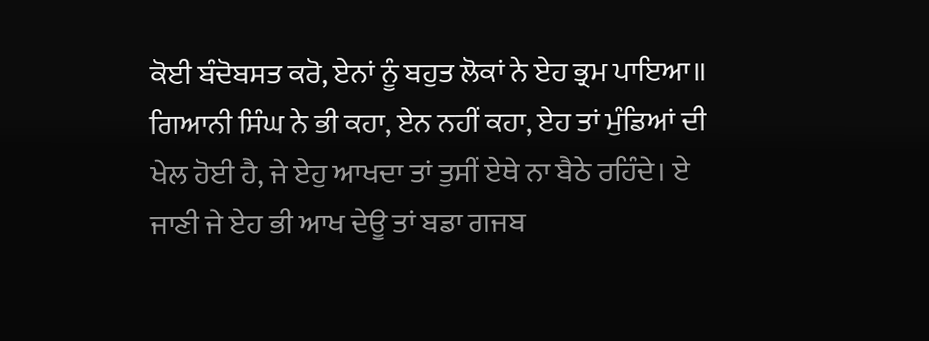ਕੋਈ ਬੰਦੋਬਸਤ ਕਰੋ, ਏਨਾਂ ਨੂੰ ਬਹੁਤ ਲੋਕਾਂ ਨੇ ਏਹ ਭ੍ਰਮ ਪਾਇਆ॥ ਗਿਆਨੀ ਸਿੰਘ ਨੇ ਭੀ ਕਹਾ, ਏਨ ਨਹੀਂ ਕਹਾ, ਏਹ ਤਾਂ ਮੁੰਡਿਆਂ ਦੀ ਖੇਲ ਹੋਈ ਹੈ, ਜੇ ਏਹੁ ਆਖਦਾ ਤਾਂ ਤੁਸੀਂ ਏਥੇ ਨਾ ਬੈਠੇ ਰਹਿੰਦੇ। ਏ ਜਾਣੀ ਜੇ ਏਹ ਭੀ ਆਖ ਦੇਊ ਤਾਂ ਬਡਾ ਗਜਬ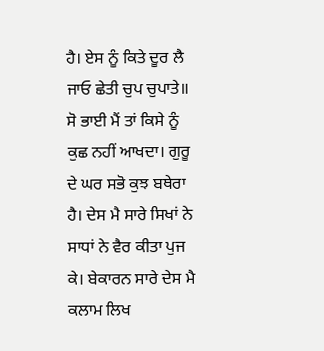ਹੈ। ਏਸ ਨੂੰ ਕਿਤੇ ਦੂਰ ਲੈ ਜਾਓ ਛੇਤੀ ਚੁਪ ਚੁਪਾਤੇ॥ ਸੋ ਭਾਈ ਮੈਂ ਤਾਂ ਕਿਸੇ ਨੂੰ ਕੁਛ ਨਹੀਂ ਆਖਦਾ। ਗੁਰੂ ਦੇ ਘਰ ਸਭੋ ਕੁਝ ਬਥੇਰਾ ਹੈ। ਦੇਸ ਮੈ ਸਾਰੇ ਸਿਖਾਂ ਨੇ ਸਾਧਾਂ ਨੇ ਵੈਰ ਕੀਤਾ ਪੁਜ ਕੇ। ਬੇਕਾਰਨ ਸਾਰੇ ਦੇਸ ਮੈ ਕਲਾਮ ਲਿਖ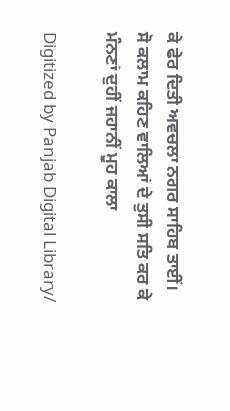ਕੇ ਫੇਰ ਦਿਤੀ ਅਵਚਲਾ ਨਗਰ ਸਾਹਿਬ ਤਾਈਂ। ਸੋ ਕਲਾਮ ਕਹਿਣ ਵਾਲਿਆਂ ਦੇ ਤੁਸੀ ਸਤਿ ਕਰ ਕੇ ਮੰਨਣਾਂ ਦੁਹੀਂ ਜਹਾਨੀਂ ਮੂਹ ਕਾਲਾ

Digitized by Panjab Digital Library/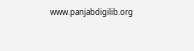www.panjabdigilib.org